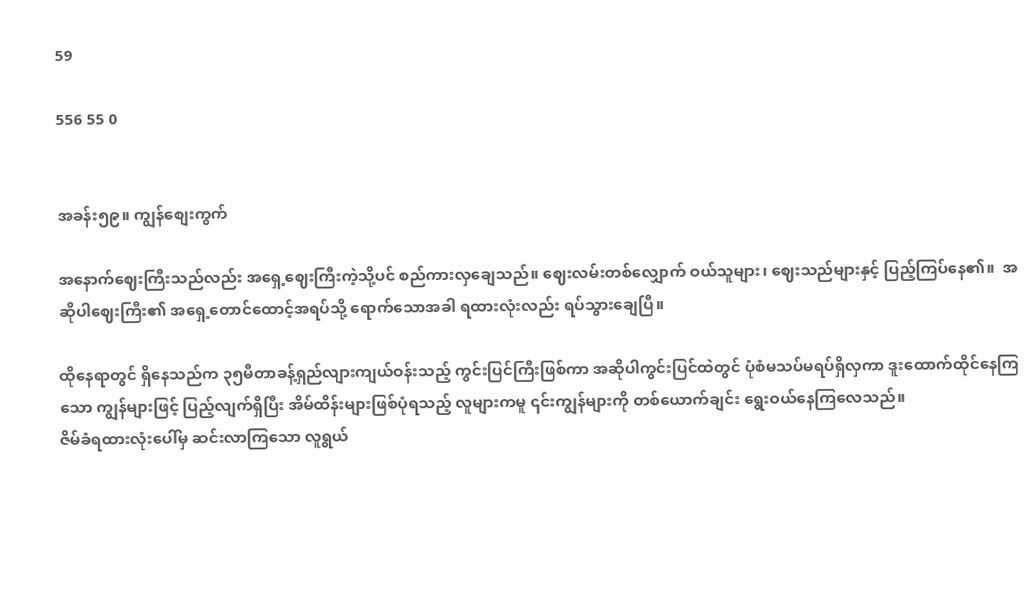59

556 55 0


အခန်း၅၉။ ကျွန်စျေးကွက်

အနောက်ဈေးကြီးသည်လည်း အရှေ့ဈေးကြီးကဲ့သို့ပင် စည်ကားလှချေသည်။ ဈေးလမ်းတစ်လျှောက် ဝယ်သူများ၊ ဈေးသည်များနှင့် ပြည့်ကြပ်နေ၏။  အဆိုပါဈေးကြီး၏ အရှေ့တောင်ထောင့်အရပ်သို့ ရောက်သောအခါ ရထားလုံးလည်း ရပ်သွားချေပြီ။

ထိုနေရာတွင် ရှိနေသည်က ၃၅မီတာခန့်ရှည်လျားကျယ်ဝန်းသည့် ကွင်းပြင်ကြီးဖြစ်ကာ အဆိုပါကွင်းပြင်ထဲတွင် ပုံစံမသပ်မရပ်ရှိလှကာ ဒူးထောက်ထိုင်နေကြသော ကျွန်များဖြင့် ပြည့်လျက်ရှိပြီး အိမ်ထိန်းများဖြစ်ပုံရသည့် လူများကမူ ၎င်းကျွန်များကို တစ်ယောက်ချင်း ရွေးဝယ်နေကြလေသည်။
ဇိမ်ခံရထားလုံးပေါ်မှ ဆင်းလာကြသော လူရွယ်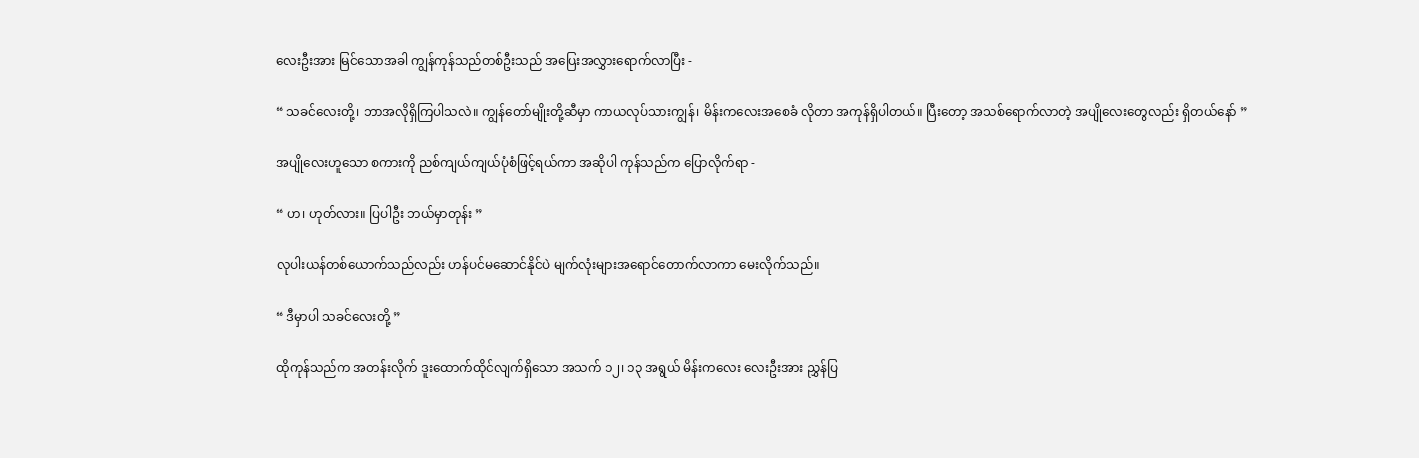လေးဦးအား မြင်သောအခါ ကျွန်ကုန်သည်တစ်ဦးသည် အပြေးအလွှားရောက်လာပြီး -

“ သခင်လေးတို့၊ ဘာအလိုရှိကြပါသလဲ။ ကျွန်တော်မျိုးတို့ဆီမှာ ကာယလုပ်သားကျွန်၊ မိန်းကလေးအစေခံ လိုတာ အကုန်ရှိပါတယ်။ ပြီးတော့ အသစ်ရောက်လာတဲ့ အပျိုလေးတွေလည်း ရှိတယ်နော် ”

အပျိုလေးဟူသော စကားကို ညစ်ကျယ်ကျယ်ပုံစံဖြင့်ရယ်ကာ အဆိုပါ ကုန်သည်က ပြောလိုက်ရာ -

“ ဟ၊ ဟုတ်လား။ ပြပါဦး ဘယ်မှာတုန်း ”

လုပါးယန်တစ်ယောက်သည်လည်း ဟန်ပင်မဆောင်နိုင်ပဲ မျက်လုံးများအရောင်တောက်လာကာ မေးလိုက်သည်။

“ ဒီမှာပါ သခင်လေးတို့ ”

ထိုကုန်သည်က အတန်းလိုက် ဒူးထောက်ထိုင်လျက်ရှိသော အသက် ၁၂၊ ၁၃ အရွယ် မိန်းကလေး လေးဦးအား ညွှန်ပြ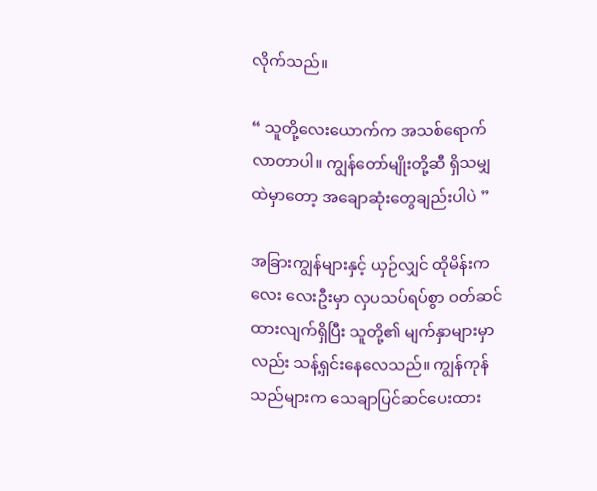လိုက်သည်။

“ သူတို့လေးယောက်က အသစ်ရောက်လာတာပါ။ ကျွန်တော်မျိုးတို့ဆီ ရှိသမျှထဲမှာတော့ အချောဆုံးတွေချည်းပါပဲ ”

အခြားကျွန်များနှင့် ယှဉ်လျှင် ထိုမိန်းကလေး လေးဦးမှာ လှပသပ်ရပ်စွာ ဝတ်ဆင်ထားလျက်ရှိပြီး သူတို့၏ မျက်နှာများမှာလည်း သန့်ရှင်းနေလေသည်။ ကျွန်ကုန်သည်များက သေချာပြင်ဆင်ပေးထား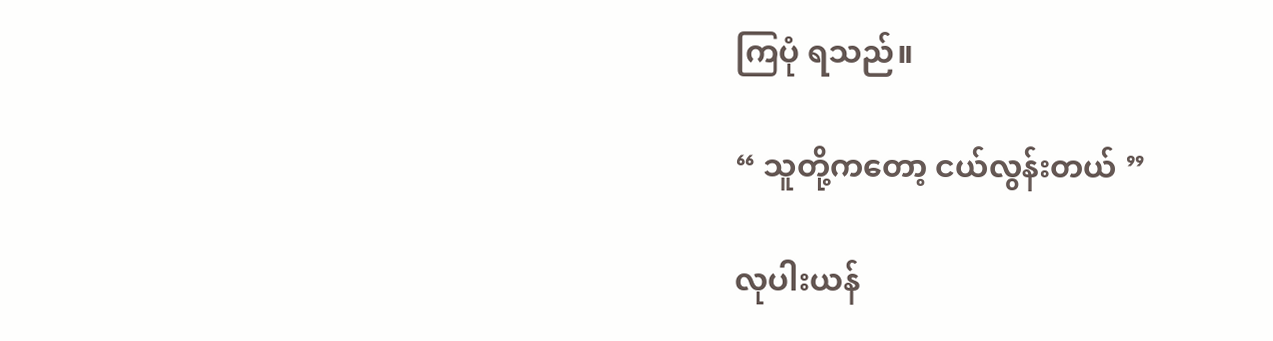ကြပုံ ရသည်။

“ သူတို့ကတော့ ငယ်လွန်းတယ် ”

လုပါးယန်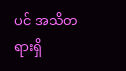ပင် အသိတရားရှိ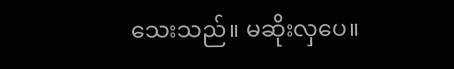သေးသည်။ မဆိုးလှပေ။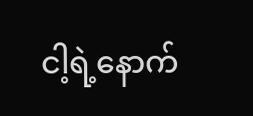ငါ့ရဲ့နောက်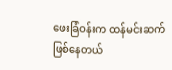ဖေးခြံဝန်းက ထန်မင်းဆက်ဖြစ်နေတယ်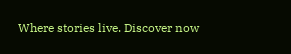Where stories live. Discover now